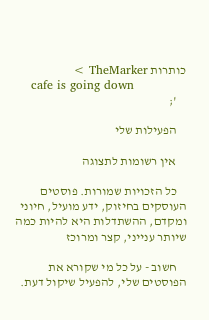כותרות TheMarker >
    cafe is going down
    ';

    הפעילות שלי

    אין רשומות לתצוגה

    כל הזכויות שמורות. פוסטים העוסקים בחיזוק, ידע מועיל, חיוני ומקדם, ההשתדלות היא להיות כמה שיותר ענייני, קצר ומרוכז

    חשוב - על כל מי שקורא את הפוסטים שלי, להפעיל שיקול דעת.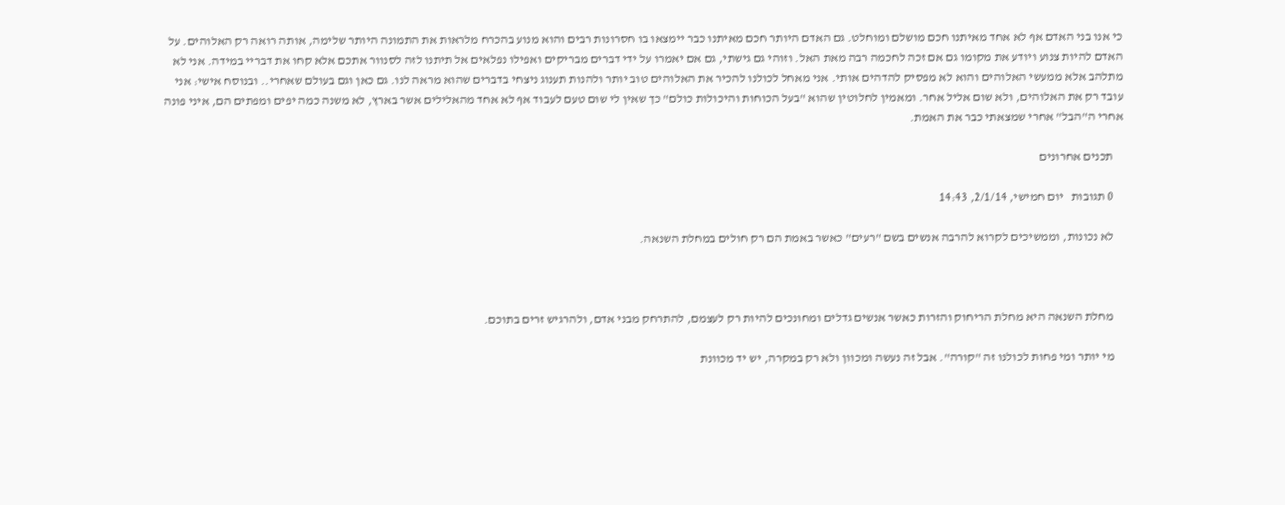כי אנו בני האדם אף לא אחד מאיתנו חכם מושלם ומוחלט. גם האדם היותר חכם מאיתנו כבר יימצאו בו חסרונות רבים והוא מנוע בהכרח מלראות את התמונה היותר שלימה, אותה רואה רק האלוהים. על האדם להיות צנוע ויודע את מקומו גם אם זכה לחכמה רבה מאת האל. וזוהי גם גישתי, גם אם יאמרו על ידי דברים מבריקים ואפילו נפלאים אל תיתנו לזה לסנוור אתכם אלא קחו את דבריי במידה. אני לא מתלהב אלא ממעשי האלוהים והוא לא מפסיק להדהים אותי. אני מאחל לכולנו להכיר את האלוהים טוב יותר ולהנות תענוג ניצחי בדברים שהוא מראה לנו. גם כאן וגם בעולם שאחרי.. ובנוסח אישי: אני עובד רק את האלוהים, ולא שום אליל אחר. ומאמין לחלוטין שהוא "בעל הכוחות והיכולות כולם" כך שאין לי שום טעם לעבוד אף לא אחד מהאלילים אשר בארץ, לא משנה כמה יפים ומפתים הם, איני פונה אחרי ה"הבל" אחרי שמצאתי כבר את האמת.

    תכנים אחרונים

    0 תגובות   יום חמישי, 2/1/14, 14:43

    לא נכונות, וממשיכים לקרוא להרבה אנשים בשם "רעים" כאשר באמת הם רק חולים במחלת השנאה.



    מחלת השנאה היא מחלת הריחוק והזרות כאשר אנשים גדלים ומחונכים להיות רק לעצמם, להתרחק מבני אדם, ולהרגיש זרים בתוכם.

    מי יותר ומי פחות לכולנו זה "קורה". אבל זה נעשה ומכוון ולא רק במקרה, יש יד מכוונת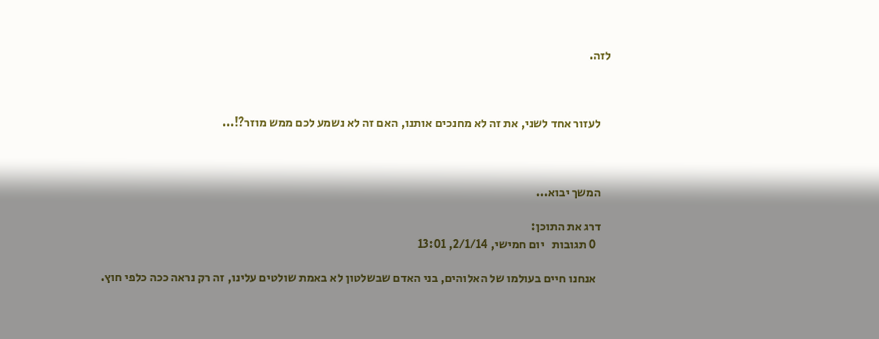לזה.



    לעזור אחד לשני, את זה לא מחנכים אותנו, האם זה לא נשמע לכם ממש מוזר?!...



    המשך יבוא...

    דרג את התוכן:
      0 תגובות   יום חמישי, 2/1/14, 13:01

      אנחנו חיים בעולמו של האלוהים, בני האדם שבשלטון לא באמת שולטים עלינו, זה רק נראה ככה כלפי חוץ.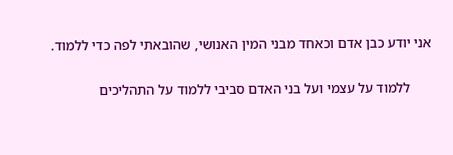אני יודע כבן אדם וכאחד מבני המין האנושי, שהובאתי לפה כדי ללמוד.

      ללמוד על עצמי ועל בני האדם סביבי ללמוד על התהליכים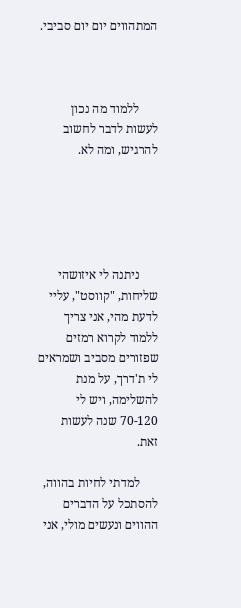המתהווים יום יום סביבי.



      ללמוד מה נכון לעשות לדבר לחשוב להרגיש, ומה לא.





      ניתנה לי איזושהי שליחות, "קווסט", עליי לדעת מהי, אני צריך ללמוד לקרוא רמזים שפזורים מסביב ושמראים לי ת'דרך, על מנת להשלימה, ויש לי 70-120 שנה לעשות זאת.

      למדתי לחיות בהווה, להסתכל על הדברים ההווים ונעשים מולי, אני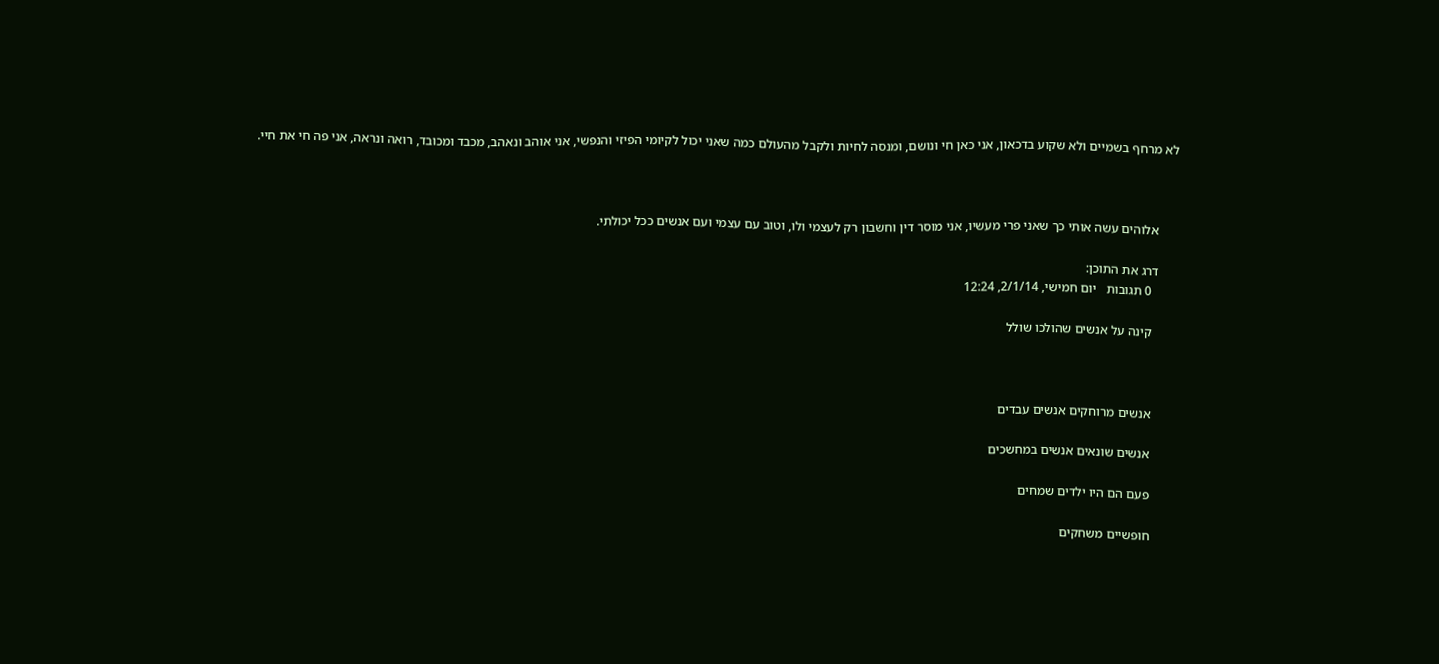לא מרחף בשמיים ולא שקוע בדכאון, אני כאן חי ונושם, ומנסה לחיות ולקבל מהעולם כמה שאני יכול לקיומי הפיזי והנפשי, אני אוהב ונאהב, מכבד ומכובד, רואה ונראה, אני פה חי את חיי.



      אלוהים עשה אותי כך שאני פרי מעשיו, אני מוסר דין וחשבון רק לעצמי ולו, וטוב עם עצמי ועם אנשים ככל יכולתי.

      דרג את התוכן:
        0 תגובות   יום חמישי, 2/1/14, 12:24

        קינה על אנשים שהולכו שולל



        אנשים מרוחקים אנשים עבדים

        אנשים שונאים אנשים במחשכים

        פעם הם היו ילדים שמחים

        חופשיים משחקים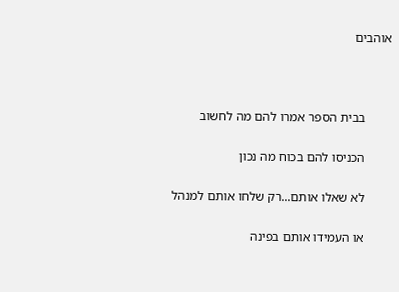אוהבים



        בבית הספר אמרו להם מה לחשוב

        הכניסו להם בכוח מה נכון

        לא שאלו אותם...רק שלחו אותם למנהל

        או העמידו אותם בפינה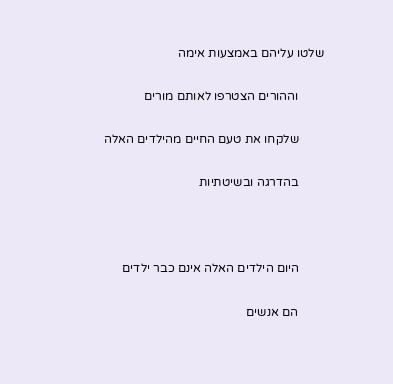שלטו עליהם באמצעות אימה

        וההורים הצטרפו לאותם מורים

        שלקחו את טעם החיים מהילדים האלה

        בהדרגה ובשיטתיות



        היום הילדים האלה אינם כבר ילדים

        הם אנשים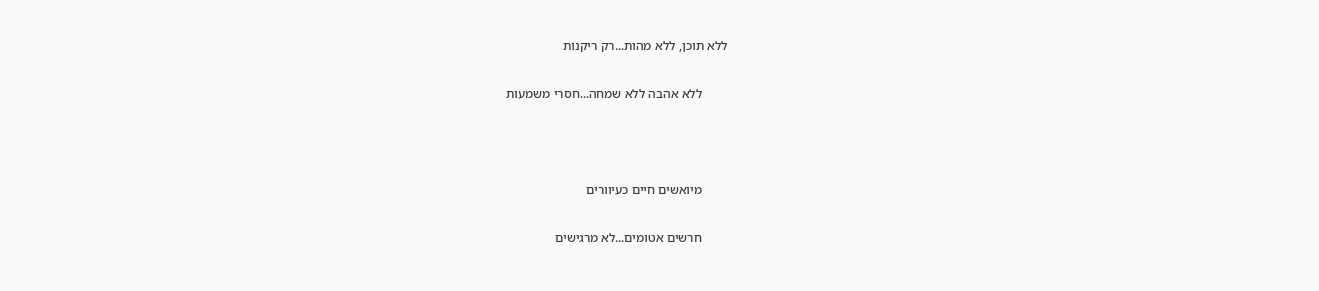ללא תוכן, ללא מהות...רק ריקנות

        ללא אהבה ללא שמחה...חסרי משמעות



        מיואשים חיים כעיוורים

        חרשים אטומים...לא מרגישים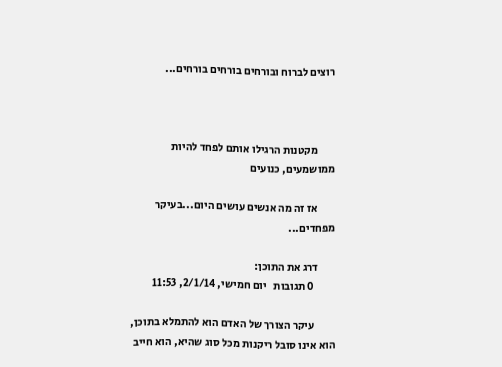רוצים לברוח ובורחים בורחים בורחים...



        מקטנות הרגילו אותם לפחד להיות ממושמעים, כנועים

        אז זה מה אנשים עושים היום...בעיקר מפחדים...

        דרג את התוכן:
          0 תגובות   יום חמישי, 2/1/14, 11:53

          עיקר הצורך של האדם הוא להתמלא בתוכן, הוא אינו סובל ריקנות מכל סוג שהיא, הוא חייב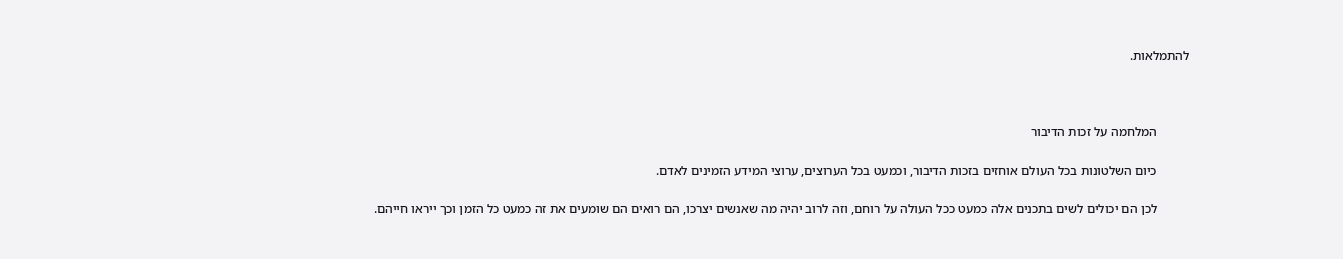להתמלאות.



          המלחמה על זכות הדיבור

          כיום השלטונות בכל העולם אוחזים בזכות הדיבור, וכמעט בכל הערוצים, ערוצי המידע הזמינים לאדם.

          לכן הם יכולים לשים בתכנים אלה כמעט ככל העולה על רוחם, וזה לרוב יהיה מה שאנשים יצרכו, הם רואים הם שומעים את זה כמעט כל הזמן וכך ייראו חייהם.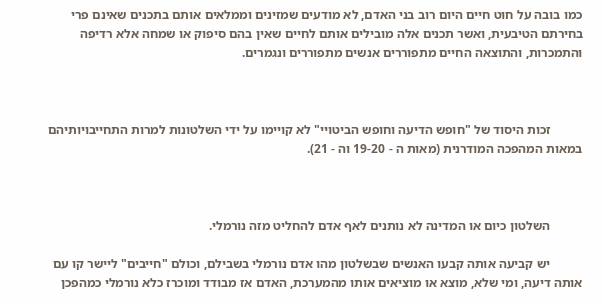כמו בובה על חוט חיים היום רוב בני האדם, לא מודעים שמזינים וממלאים אותם בתכנים שאינם פרי בחירתם הטיבעית, ואשר תכנים אלה מובילים אותם לחיים שאין בהם סיפוק או שמחה אלא רדיפה והתמכרות, והתוצאה החיים מתפוררים אנשים מתפוררים ונגמרים.



          זכות היסוד של "חופש הדיעה וחופש הביטויי" לא קויימו על ידי השלטונות למרות התחייבויותיהם במאות המהפכה המודרנית (מאות ה - 19-20 וה - 21).



          השלטון כיום או המדינה לא נותנים לאף אדם להחליט מזה נורמלי.

          יש קביעה אותה קבעו האנשים שבשלטון מהו אדם נורמלי בשבילם, וכולם "חייבים" ליישר קו עם אותה דיעה, ומי שלא, מוצא או מוציאים אותו מהמערכת, האדם אז מבודד ומוכרז כלא נורמלי כמהפכן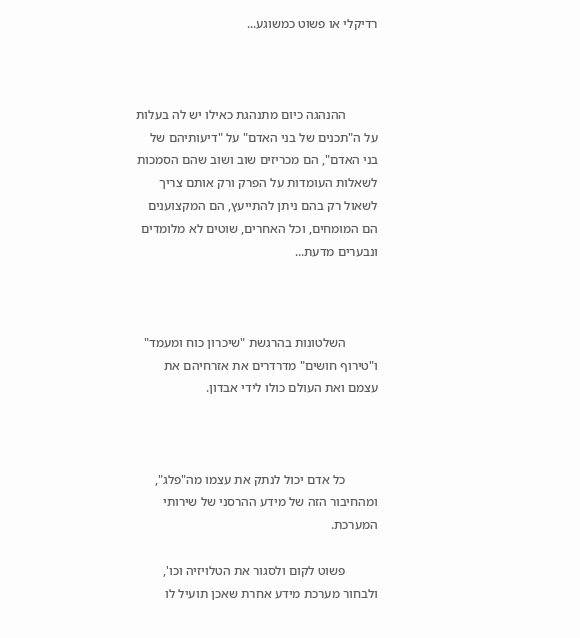רדיקלי או פשוט כמשוגע...



          ההנהגה כיום מתנהגת כאילו יש לה בעלות על ה"תכנים של בני האדם" על "דיעותיהם של בני האדם", הם מכריזים שוב ושוב שהם הסמכות לשאלות העומדות על הפרק ורק אותם צריך לשאול רק בהם ניתן להתייעץ, הם המקצוענים הם המומחים, וכל האחרים, שוטים לא מלומדים ונבערים מדעת...



          השלטונות בהרגשת "שיכרון כוח ומעמד" ו"טירוף חושים" מדרדרים את אזרחיהם את עצמם ואת העולם כולו לידי אבדון.



          כל אדם יכול לנתק את עצמו מה"פלג", ומהחיבור הזה של מידע ההרסני של שירותי המערכת.

          פשוט לקום ולסגור את הטלויזיה וכו', ולבחור מערכת מידע אחרת שאכן תועיל לו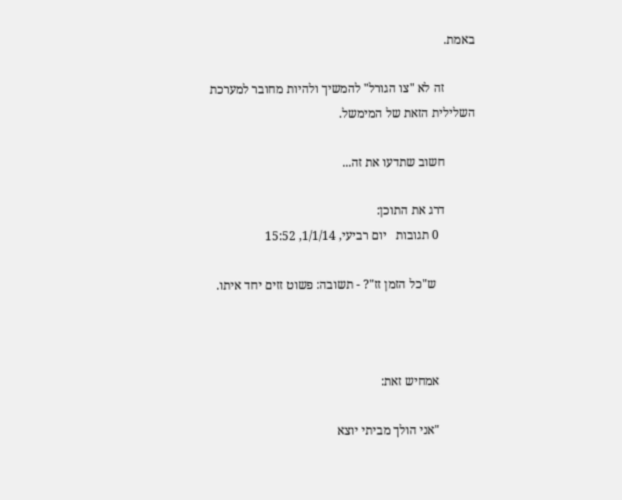באמת.

          זה לא "צו הגורל" להמשיך ולהיות מחובר למערכת השלילית הזאת של המימשל.

          חשוב שתדעו את זה...

          דרג את התוכן:
            0 תגובות   יום רביעי, 1/1/14, 15:52

             ש"כל הזמן זז"? - תשובה: פשוט זזים יחד איתו.



            אמחיש זאת:

            "אני הולך מביתי יוצא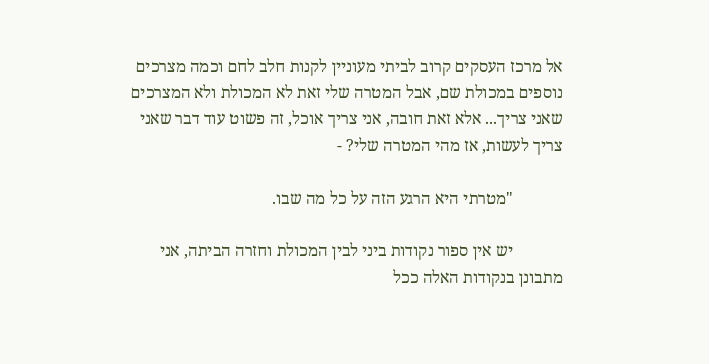אל מרכז העסקים קרוב לביתי מעוניין לקנות חלב לחם וכמה מצרכים נוספים במכולת שם, אבל המטרה שלי זאת לא המכולת ולא המצרכים שאני צריך... אלא זאת חובה, אני צריך אוכל, זה פשוט עוד דבר שאני צריך לעשות, אז מהי המטרה שלי? -

            "מטרתי היא הרגע הזה על כל מה שבו.

            יש אין ספור נקודות ביני לבין המכולת וחזרה הביתה, אני מתבונן בנקודות האלה ככל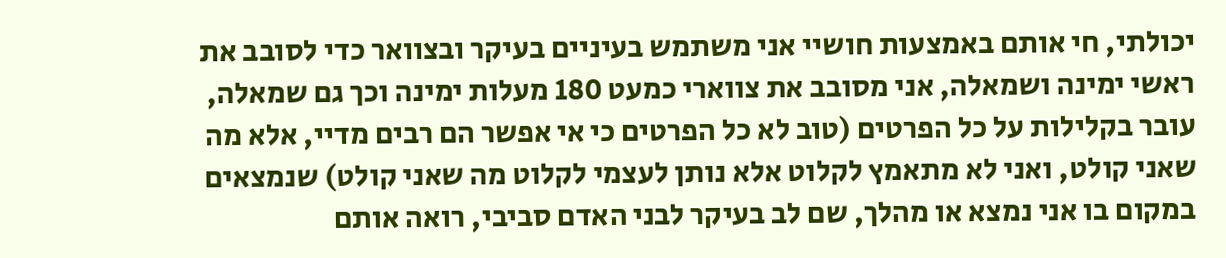יכולתי, חי אותם באמצעות חושיי אני משתמש בעיניים בעיקר ובצוואר כדי לסובב את ראשי ימינה ושמאלה, אני מסובב את צווארי כמעט 180 מעלות ימינה וכך גם שמאלה, עובר בקלילות על כל הפרטים (טוב לא כל הפרטים כי אי אפשר הם רבים מדיי, אלא מה שאני קולט, ואני לא מתאמץ לקלוט אלא נותן לעצמי לקלוט מה שאני קולט) שנמצאים במקום בו אני נמצא או מהלך, שם לב בעיקר לבני האדם סביבי, רואה אותם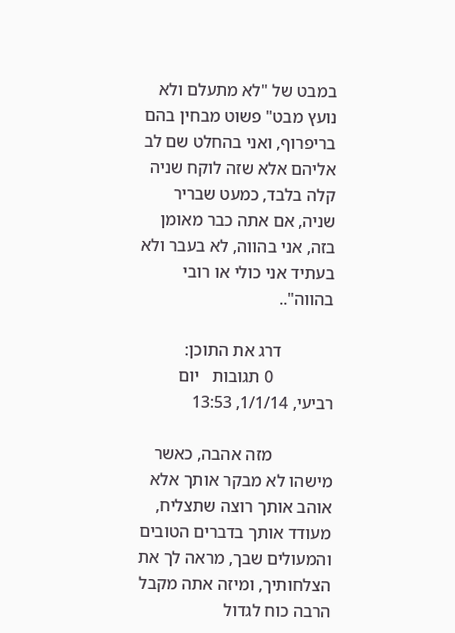במבט של "לא מתעלם ולא נועץ מבט" פשוט מבחין בהם בריפרוף, ואני בהחלט שם לב אליהם אלא שזה לוקח שניה קלה בלבד, כמעט שבריר שניה, אם אתה כבר מאומן בזה, אני בהווה, לא בעבר ולא בעתיד אני כולי או רובי בהווה"..

            דרג את התוכן:
              0 תגובות   יום רביעי, 1/1/14, 13:53

              מזה אהבה, כאשר מישהו לא מבקר אותך אלא אוהב אותך רוצה שתצליח, מעודד אותך בדברים הטובים והמעולים שבך, מראה לך את הצלחותיך, ומיזה אתה מקבל הרבה כוח לגדול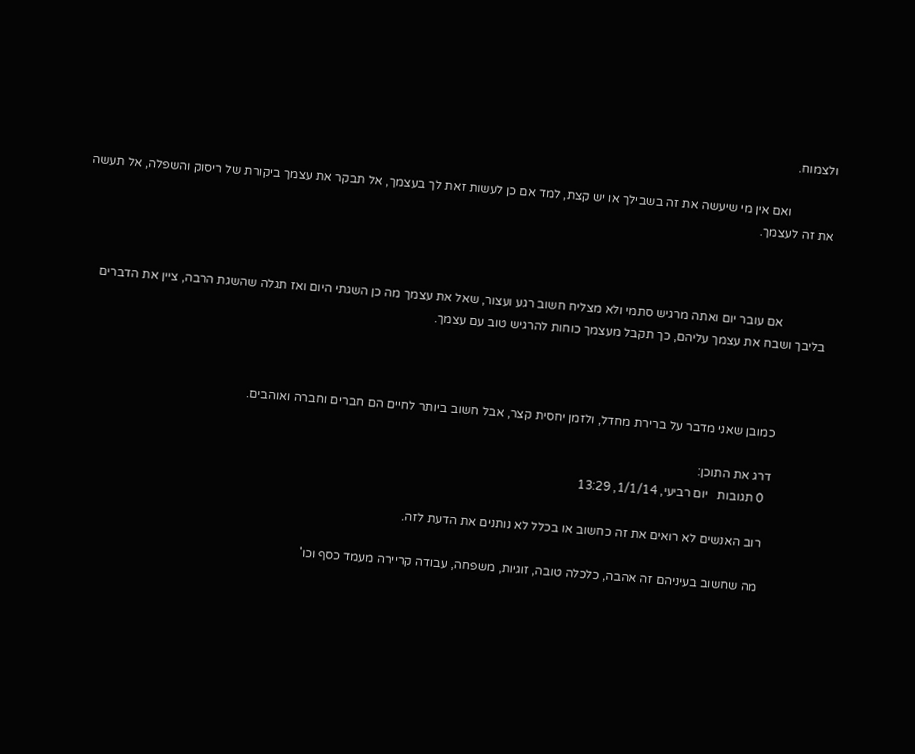ולצמוח.

              ואם אין מי שיעשה את זה בשבילך או יש קצת, למד אם כן לעשות זאת לך בעצמך, אל תבקר את עצמך ביקורת של ריסוק והשפלה, אל תעשה את זה לעצמך.



              אם עובר יום ואתה מרגיש סתמי ולא מצליח חשוב רגע ועצור, שאל את עצמך מה כן השגתי היום ואז תגלה שהשגת הרבה, ציין את הדברים בליבך ושבח את עצמך עליהם, כך תקבל מעצמך כוחות להרגיש טוב עם עצמך.



              כמובן שאני מדבר על ברירת מחדל, ולזמן יחסית קצר, אבל חשוב ביותר לחיים הם חברים וחברה ואוהבים.

              דרג את התוכן:
                0 תגובות   יום רביעי, 1/1/14, 13:29

                רוב האנשים לא רואים את זה כחשוב או בכלל לא נותנים את הדעת לזה.

                מה שחשוב בעיניהם זה אהבה, כלכלה טובה, זוגיות, משפחה, עבודה קריירה מעמד כסף וכו'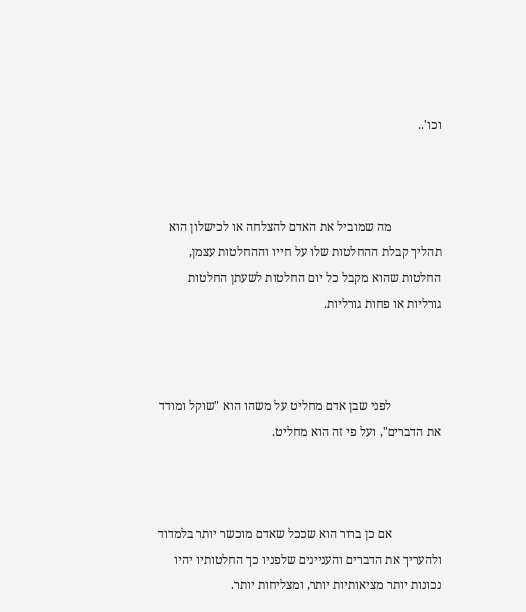וכו'..



                מה שמוביל את האדם להצלחה או לכישלון הוא תהליך קבלת ההחלטות שלו על חייו וההחלטות עצמן, החלטות שהוא מקבל כל יום החלטות לשעתן החלטות גורליות או פחות גורליות.



                לפני שבן אדם מחליט על משהו הוא "שוקל ומודד את הדברים", ועל פי זה הוא מחליט.



                אם כן ברור הוא שככל שאדם מוכשר יותר בלמדוד ולהעריך את הדברים והעניינים שלפניו כך החלטותיו יהיו נכונות יותר מציאותיות יותר, ומצליחות יותר.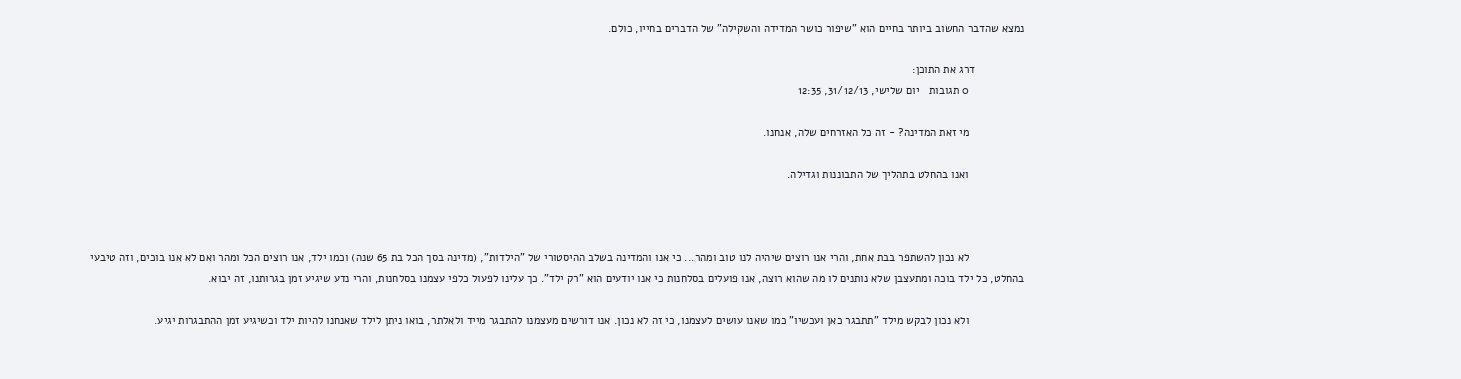נמצא שהדבר החשוב ביותר בחיים הוא "שיפור כושר המדידה והשקילה" של הדברים בחייו, כולם.

                דרג את התוכן:
                  0 תגובות   יום שלישי, 31/12/13, 12:35

                  מי זאת המדינה? - זה כל האזרחים שלה, אנחנו.

                  ואנו בהחלט בתהליך של התבוננות וגדילה.



                  לא נכון להשתפר בבת אחת, והרי אנו רוצים שיהיה לנו טוב ומהר... כי אנו והמדינה בשלב ההיסטורי של "הילדות", (מדינה בסך הכל בת 65 שנה) וכמו ילד, אנו רוצים הכל ומהר ואם לא אנו בוכים, וזה טיבעי בהחלט, כל ילד בוכה ומתעצבן שלא נותנים לו מה שהוא רוצה, אנו פועלים בסלחנות כי אנו יודעים הוא "רק ילד". כך עלינו לפעול כלפי עצמנו בסלחנות, והרי נדע שיגיע זמן בגרותנו, זה יבוא.

                  ולא נכון לבקש מילד "תתבגר כאן ועכשיו" כמו שאנו עושים לעצמנו, כי זה לא נכון. אנו דורשים מעצמנו להתבגר מייד ולאלתר, בואו ניתן לילד שאנחנו להיות ילד וכשיגיע זמן ההתבגרות יגיע.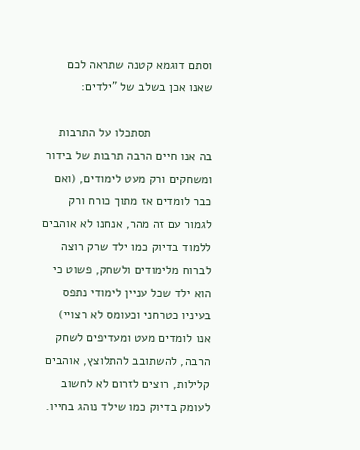וסתם דוגמא קטנה שתראה לכם שאנו אכן בשלב של "ילדים:

                  תסתכלו על התרבות בה אנו חיים הרבה תרבות של בידור ומשחקים ורק מעט לימודים, (ואם כבר לומדים אז מתוך כורח ורק לגמור עם זה מהר, אנחנו לא אוהבים ללמוד בדיוק כמו ילד שרק רוצה לברוח מלימודים ולשחק, פשוט כי הוא ילד שכל עניין לימודי נתפס בעיניו כטרחני וכעומס לא רצויי) אנו לומדים מעט ומעדיפים לשחק הרבה, להשתובב להתלוצץ, אוהבים קלילות, רוצים לזרום לא לחשוב לעומק בדיוק כמו שילד נוהג בחייו.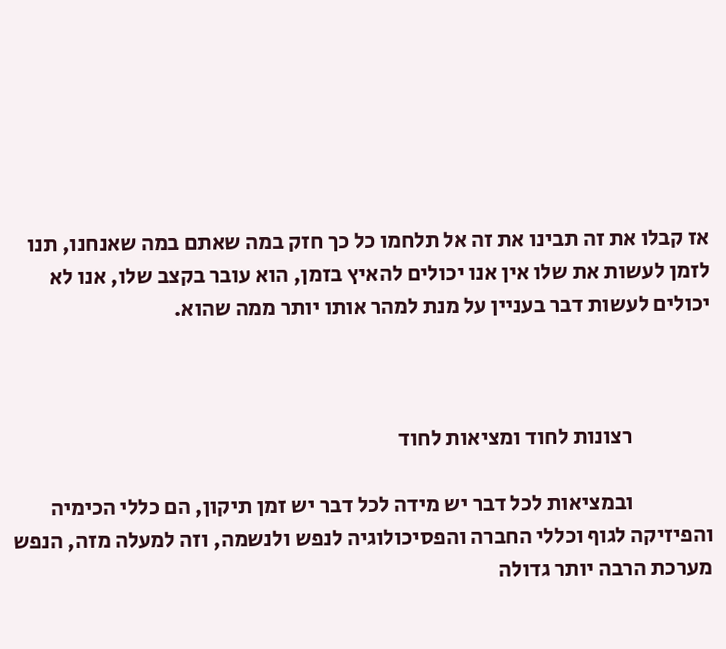אז קבלו את זה תבינו את זה אל תלחמו כל כך חזק במה שאתם במה שאנחנו, תנו לזמן לעשות את שלו אין אנו יכולים להאיץ בזמן, הוא עובר בקצב שלו, אנו לא יכולים לעשות דבר בעניין על מנת למהר אותו יותר ממה שהוא.



                  רצונות לחוד ומציאות לחוד

                  ובמציאות לכל דבר יש מידה לכל דבר יש זמן תיקון, הם כללי הכימיה והפיזיקה לגוף וכללי החברה והפסיכולוגיה לנפש ולנשמה, וזה למעלה מזה, הנפש מערכת הרבה יותר גדולה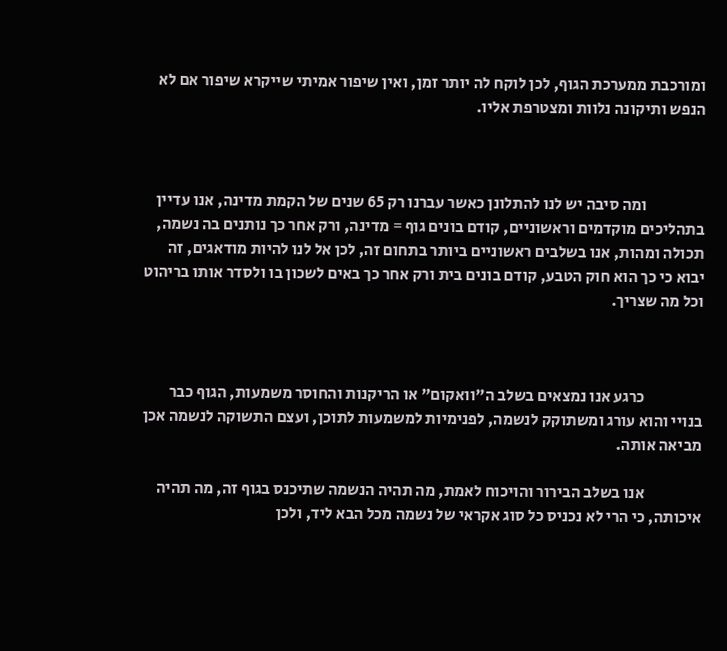ומורכבת ממערכת הגוף, לכן לוקח לה יותר זמן, ואין שיפור אמיתי שייקרא שיפור אם לא הנפש ותיקונה נלוות ומצטרפת אליו.



                  ומה סיבה יש לנו להתלונן כאשר עברנו רק 65 שנים של הקמת מדינה, אנו עדיין בתהליכים מוקדמים וראשוניים, קודם בונים גוף = מדינה, ורק אחר כך נותנים בה נשמה, תכולה ומהות, אנו בשלבים ראשוניים ביותר בתחום זה, לכן אל לנו להיות מודאגים, זה יבוא כי כך הוא חוק הטבע, קודם בונים בית ורק אחר כך באים לשכון בו ולסדר אותו בריהוט וכל מה שצריך.



                  כרגע אנו נמצאים בשלב ה"וואקום" או הריקנות והחוסר משמעות, הגוף כבר בנויי והוא עורג ומשתוקק לנשמה, לפנימיות למשמעות לתוכן, ועצם התשוקה לנשמה אכן מביאה אותה.

                  אנו בשלב הבירור והויכוח לאמת, מה תהיה הנשמה שתיכנס בגוף זה, מה תהיה איכותה, כי הרי לא נכניס כל סוג אקראי של נשמה מכל הבא ליד, ולכן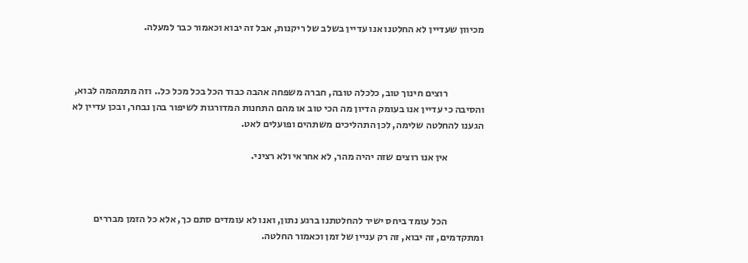מכיוון שעדיין לא החלטנו אנו עדיין בשלב של ריקנות, אבל זה יבוא וכאמור כבר למעלה.



                  רוצים חינוך טוב, כלכלה טובה, חברה משפחה אהבה כבוד הכל בכל מכל כל.. וזה מתמהמה לבוא, והסיבה כי עדיין אנו בעומק הדיון מה הכי טוב או מהם התחנות המדורגות לשיפור בהן נבחר, ובכן עדיין לא הגענו להחלטה שלימה, לכן התהליכים משתהים ופועלים לאט.

                  אין אנו רוצים שזה יהיה מהר, לא אחראי ולא רציני.



                  הכל עומד ביחס ישיר להחלטתנו ברגע נתון, ואנו לא עומדים סתם כך, אלא כל הזמן מבררים ומתקדמים, זה יבוא, זה רק עניין של זמן וכאמור החלטה.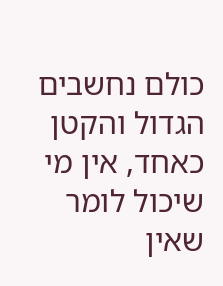כולם נחשבים הגדול והקטן כאחד, אין מי שיכול לומר שאין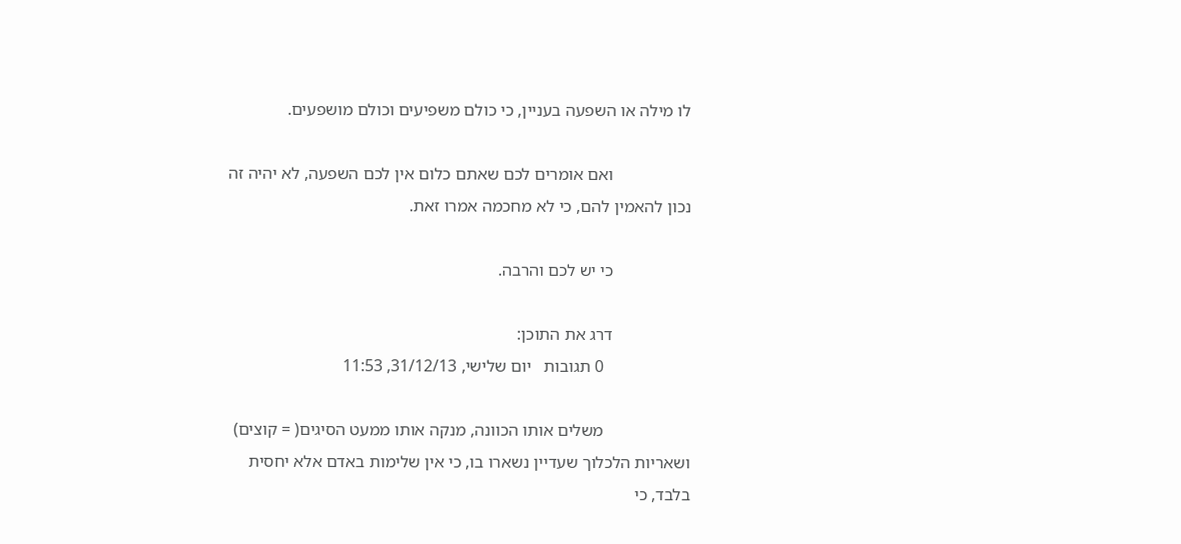לו מילה או השפעה בעניין, כי כולם משפיעים וכולם מושפעים.

                  ואם אומרים לכם שאתם כלום אין לכם השפעה, לא יהיה זה נכון להאמין להם, כי לא מחכמה אמרו זאת.

                  כי יש לכם והרבה.

                  דרג את התוכן:
                    0 תגובות   יום שלישי, 31/12/13, 11:53

                    משלים אותו הכוונה, מנקה אותו ממעט הסיגים( = קוצים) ושאריות הלכלוך שעדיין נשארו בו, כי אין שלימות באדם אלא יחסית בלבד, כי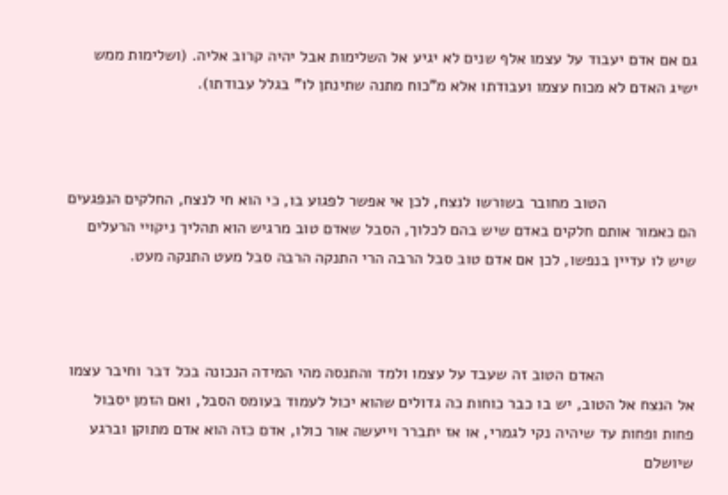גם אם אדם יעבוד על עצמו אלף שנים לא יגיע אל השלימות אבל יהיה קרוב אליה. (ושלימות ממש ישיג האדם לא מכוח עצמו ועבודתו אלא מ"כוח מתנה שתינתן לו" בגלל עבודתו).



                    הטוב מחובר בשורשו לנצח, לכן אי אפשר לפגוע בו, כי הוא חי לנצח, החלקים הנפגעים הם כאמור אותם חלקים באדם שיש בהם לכלוך, הסבל שאדם טוב מרגיש הוא תהליך ניקויי הרעלים שיש לו עדיין בנפשו, לכן אם אדם טוב סבל הרבה הרי התנקה הרבה סבל מעט התנקה מעט.



                    האדם הטוב זה שעבד על עצמו ולמד והתנסה מהי המידה הנכונה בכל דבר וחיבר עצמו אל הנצח אל הטוב, יש בו כבר כוחות כה גדולים שהוא יכול לעמוד בעומס הסבל, ואם הזמן יסבול פחות ופחות עד שיהיה נקי לגמרי, או אז יתברר וייעשה אור כולו, אדם כזה הוא אדם מתוקן וברגע שיושלם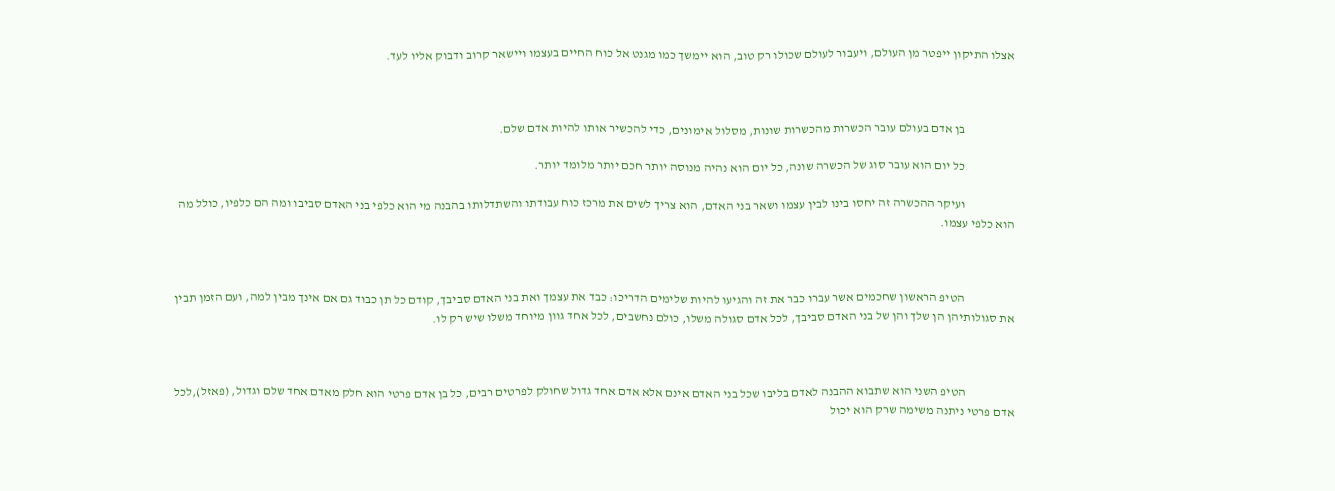אצלו התיקון ייפטר מן העולם, ויעבור לעולם שכולו רק טוב, הוא יימשך כמו מגנט אל כוח החיים בעצמו ויישאר קרוב ודבוק אליו לעד.



                    בן אדם בעולם עובר הכשרות מהכשרות שונות, מסלול אימונים, כדי להכשיר אותו להיות אדם שלם.

                    כל יום הוא עובר סוג של הכשרה שונה, כל יום הוא נהיה מנוסה יותר חכם יותר מלומד יותר.

                    ועיקר ההכשרה זה יחסו בינו לבין עצמו ושאר בני האדם, הוא צריך לשים את מרכז כוח עבודתו והשתדלותו בהבנה מי הוא כלפי בני האדם סביבו ומה הם כלפיו, כולל מה הוא כלפי עצמו.



                    הטיפ הראשון שחכמים אשר עברו כבר את זה והגיעו להיות שלימים הדריכו: כבד את עצמך ואת בני האדם סביבך, קודם כל תן כבוד גם אם אינך מבין למה, ועם הזמן תבין את סגולותיהן הן שלך והן של בני האדם סביבך, לכל אדם סגולה משלו, כולם נחשבים, לכל אחד גוון מיוחד משלו שיש רק לו.



                    הטיפ השני הוא שתבוא ההבנה לאדם בליבו שכל בני האדם אינם אלא אדם אחד גדול שחולק לפרטים רבים, כל בן אדם פרטי הוא חלק מאדם אחד שלם וגדול, (פאזל),לכל אדם פרטי ניתנה משימה שרק הוא יכול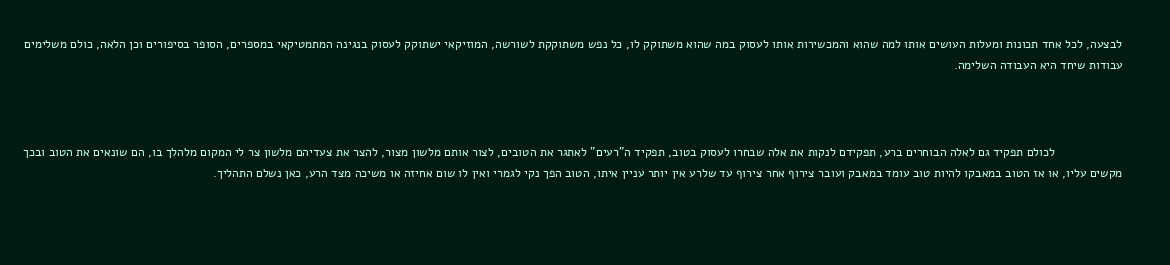לבצעה, לכל אחד תכונות ומעלות העושים אותו למה שהוא והמכשירות אותו לעסוק במה שהוא משתוקק לו, כל נפש משתוקקת לשורשה, המוזיקאי ישתוקק לעסוק בנגינה המתמטיקאי במספרים, הסופר בסיפורים וכן הלאה, כולם משלימים עבודות שיחד היא העבודה השלימה.



                    לכולם תפקיד גם לאלה הבוחרים ברע, תפקידם לנקות את אלה שבחרו לעסוק בטוב, תפקיד ה"רעים" לאתגר את הטובים, לצור אותם מלשון מצור, להצר את צעדיהם מלשון צר לי המקום מלהלך בו, הם שונאים את הטוב ובכך מקשים עליו, או אז הטוב במאבקו להיות טוב עומד במאבק ועובר צירוף אחר צירוף עד שלרע אין יותר עניין איתו, הטוב הפך נקי לגמרי ואין לו שום אחיזה או משיכה מצד הרע, כאן נשלם התהליך.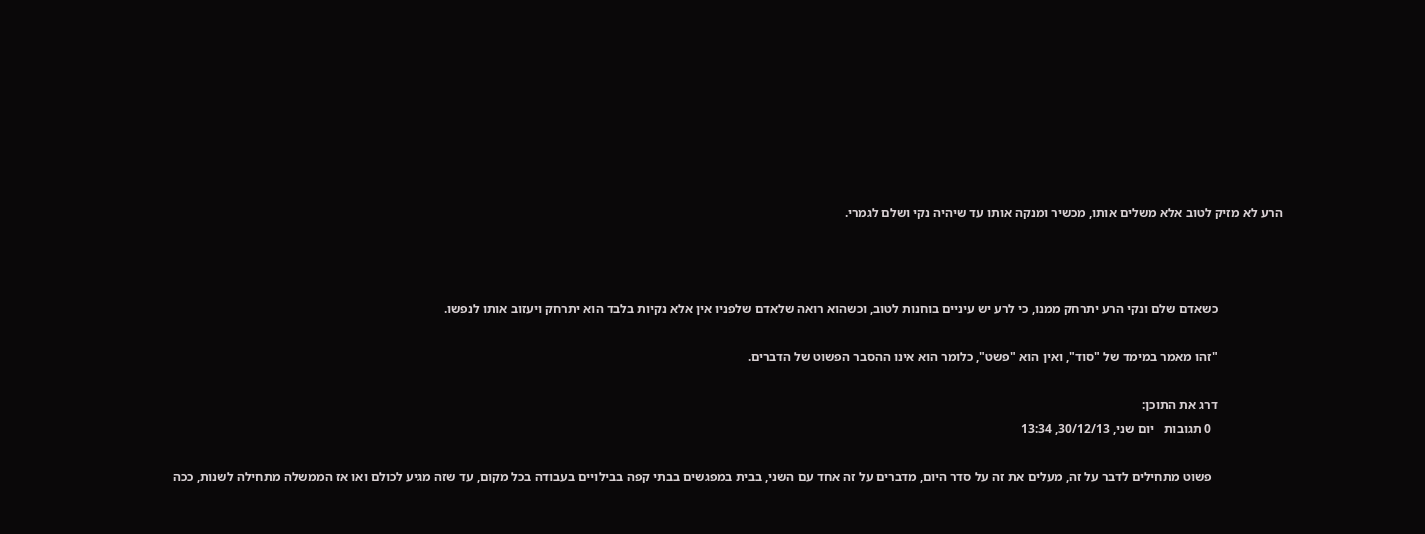הרע לא מזיק לטוב אלא משלים אותו, מכשיר ומנקה אותו עד שיהיה נקי ושלם לגמרי.



                    כשאדם שלם ונקי הרע יתרחק ממנו, כי לרע יש עיניים בוחנות לטוב, וכשהוא רואה שלאדם שלפניו אין אלא נקיות בלבד הוא יתרחק ויעזוב אותו לנפשו.

                    "זהו מאמר במימד של "סוד", ואין הוא "פשט", כלומר הוא אינו ההסבר הפשוט של הדברים.

                    דרג את התוכן:
                      0 תגובות   יום שני, 30/12/13, 13:34

                      פשוט מתחילים לדבר על זה, מעלים את זה על סדר היום, מדברים על זה אחד עם השני, בבית במפגשים בבתי קפה בבילויים בעבודה בכל מקום, עד שזה מגיע לכולם ואו אז הממשלה מתחילה לשנות, ככה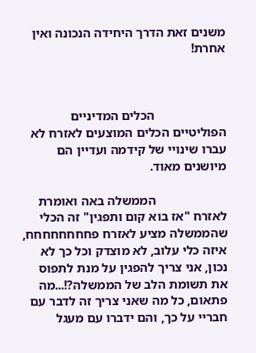משנים זאת הדרך היחידה הנכונה ואין אחרת!



                      הכלים המדיניים הפוליטיים הכלים המוצעים לאזרח לא עברו שינויי של קידמה ועדיין הם מיושנים מאוד.

                      הממשלה באה ואומרת לאזרח "אז בוא קום ותפגין" זה הכלי שהממשלה מציע לאזרח פחחחחחחחח, איזה כלי עלוב, לא מוצדק וכל כך לא נכון, אני צריך להפגין על מנת לתפוס את תשומת הלב של הממשלה?!...מה פתאום, כל מה שאני צריך זה לדבר עם חבריי על כך, והם ידברו עם מעגל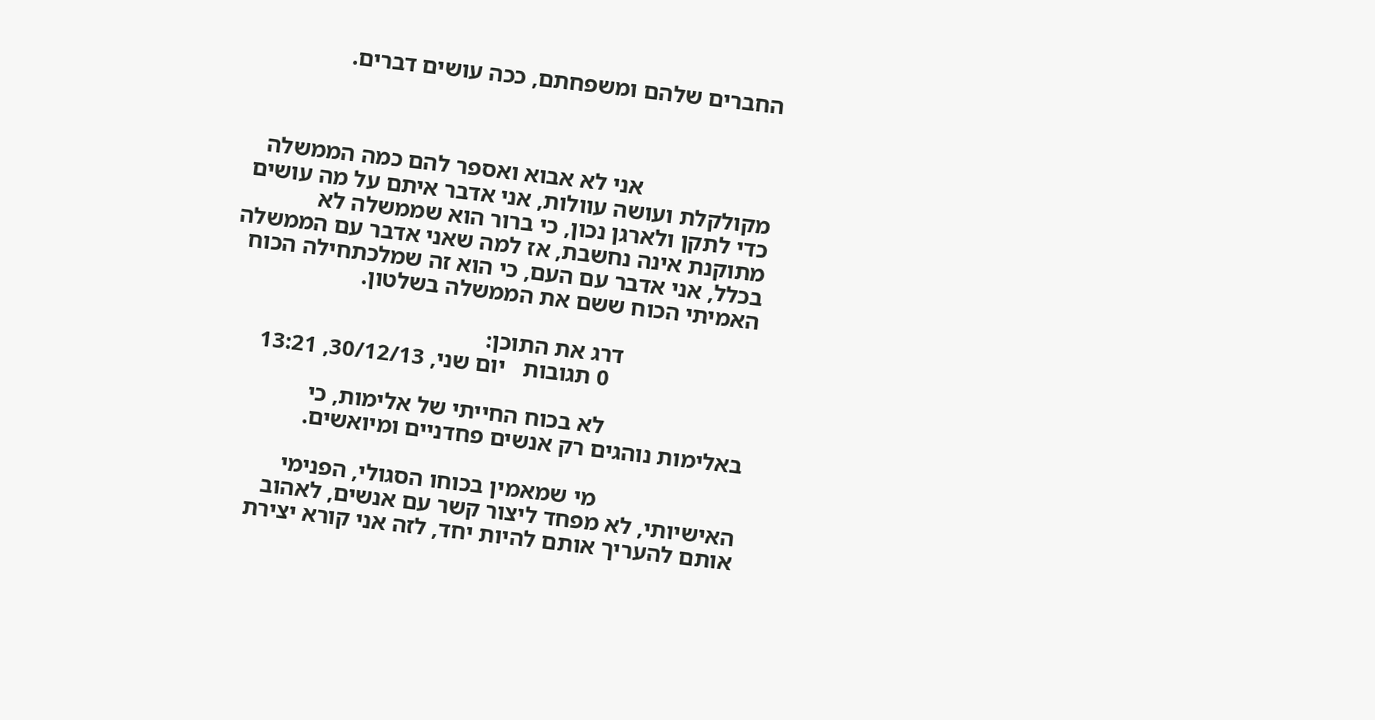החברים שלהם ומשפחתם, ככה עושים דברים.



                      אני לא אבוא ואספר להם כמה הממשלה מקולקלת ועושה עוולות, אני אדבר איתם על מה עושים כדי לתקן ולארגן נכון, כי ברור הוא שממשלה לא מתוקנת אינה נחשבת, אז למה שאני אדבר עם הממשלה בכלל, אני אדבר עם העם, כי הוא זה שמלכתחילה הכוח האמיתי הכוח ששם את הממשלה בשלטון.

                      דרג את התוכן:
                        0 תגובות   יום שני, 30/12/13, 13:21

                        לא בכוח החייתי של אלימות, כי באלימות נוהגים רק אנשים פחדניים ומיואשים.

                        מי שמאמין בכוחו הסגולי, הפנימי האישיותי, לא מפחד ליצור קשר עם אנשים, לאהוב אותם להעריך אותם להיות יחד, לזה אני קורא יצירת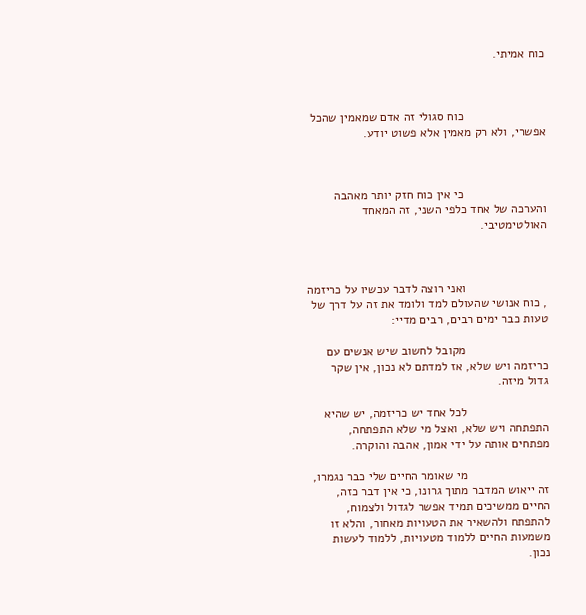כוח אמיתי.



                        כוח סגולי זה אדם שמאמין שהכל אפשרי, ולא רק מאמין אלא פשוט יודע.



                        כי אין כוח חזק יותר מאהבה והערכה של אחד כלפי השני, זה המאחד האולטימטיבי.



                        ואני רוצה לדבר עכשיו על כריזמה , כוח אנושי שהעולם למד ולומד את זה על דרך של טעות כבר ימים רבים, רבים מדיי:

                        מקובל לחשוב שיש אנשים עם כריזמה ויש שלא, אז למדתם לא נכון, אין שקר גדול מיזה.

                        לכל אחד יש כריזמה, יש שהיא התפתחה ויש שלא, ואצל מי שלא התפתחה, מפתחים אותה על ידי אמון, אהבה והוקרה.

                        מי שאומר החיים שלי כבר נגמרו, זה ייאוש המדבר מתוך גרונו, כי אין דבר כזה, החיים ממשיכים תמיד אפשר לגדול ולצמוח, להתפתח ולהשאיר את הטעויות מאחור, והלא זו משמעות החיים ללמוד מטעויות, ללמוד לעשות נכון.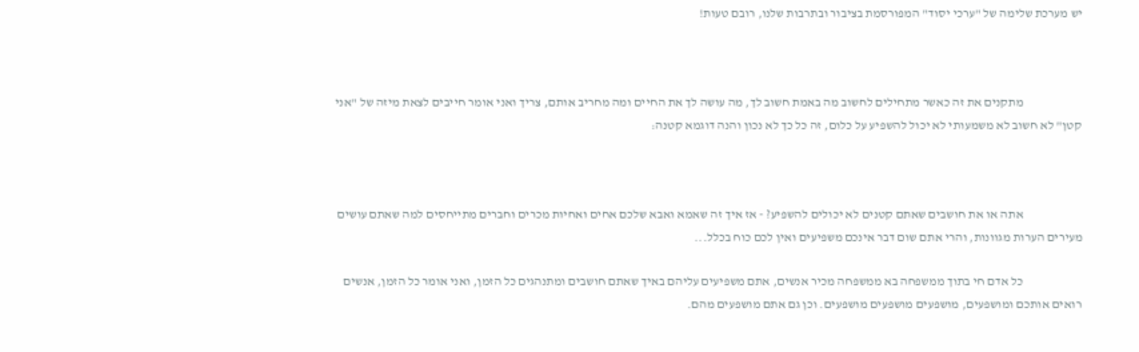יש מערכת שלימה של "ערכי יסוד" המפורסמת בציבור ובתרבות שלנו, רובם טעות!



                        מתקנים את זה כאשר מתחילים לחשוב מה באמת חשוב לך, מה עושה לך את החיים ומה מחריב אותם, צריך ואני אומר חייבים לצאת מיזה של "אני קטן" לא חשוב לא משמעותי לא יכול להשפיע על כלום, זה כל כך לא נכון והנה דוגמא קטנה:



                        אתה או את חושבים שאתם קטנים לא יכולים להשפיע? - אז איך זה שאמא ואבא שלכם אחים ואחיות מכרים וחברים מתייחסים למה שאתם עושים מעירים הערות מגוונות, והרי אתם שום דבר אינכם משפיעים ואין לכם כוח בכלל...

                        כל אדם חי בתוך ממשפחה בא ממשפחה מכיר אנשים, אתם משפיעים עליהם באיך שאתם חושבים ומתנהגים כל הזמן, ואני אומר כל הזמן, אנשים רואים אותכם ומושפעים, מושפעים מושפעים מושפעים. וכן גם אתם מושפעים מהם.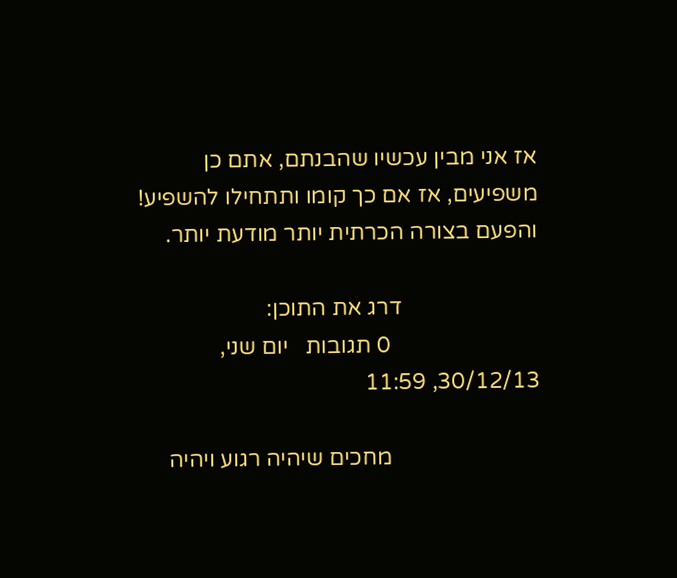אז אני מבין עכשיו שהבנתם, אתם כן משפיעים, אז אם כך קומו ותתחילו להשפיע! והפעם בצורה הכרתית יותר מודעת יותר.

                        דרג את התוכן:
                          0 תגובות   יום שני, 30/12/13, 11:59

                          מחכים שיהיה רגוע ויהיה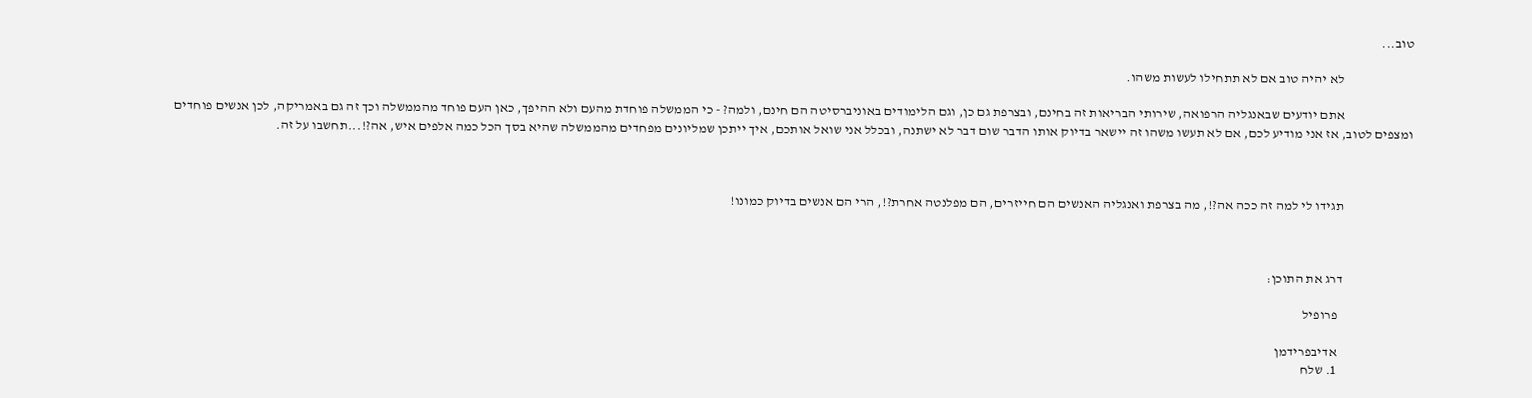טוב...

                          לא יהיה טוב אם לא תתחילו לעשות משהו.

                          אתם יודעים שבאנגליה הרפואה, שירותי הבריאות זה בחינם, ובצרפת גם כן, וגם הלימודים באוניברסיטה הם חינם, ולמה? - כי הממשלה פוחדת מהעם ולא ההיפך, כאן העם פוחד מהממשלה וכך זה גם באמריקה, לכן אנשים פוחדים ומצפים לטוב, אז אני מודיע לכם, אם לא תעשו משהו זה יישאר בדיוק אותו הדבר שום דבר לא ישתנה, ובכלל אני שואל אותכם, איך ייתכן שמליונים מפחדים מהממשלה שהיא בסך הכל כמה אלפים איש, אה?!...תחשבו על זה.



                          תגידו לי למה זה ככה אה?!, מה בצרפת ואנגליה האנשים הם חייזרים, הם מפלנטה אחרת?!, הרי הם אנשים בדיוק כמונו!



                          דרג את התוכן:

                            פרופיל

                            אדיבפרידמן
                            1. שלח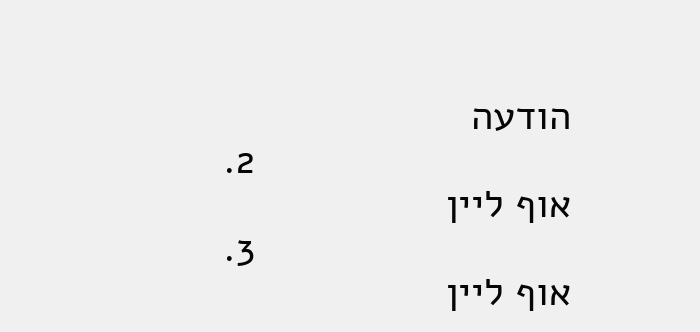הודעה
                            2. אוף ליין
                            3. אוף ליין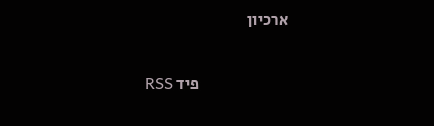ארכיון

                            פיד RSS